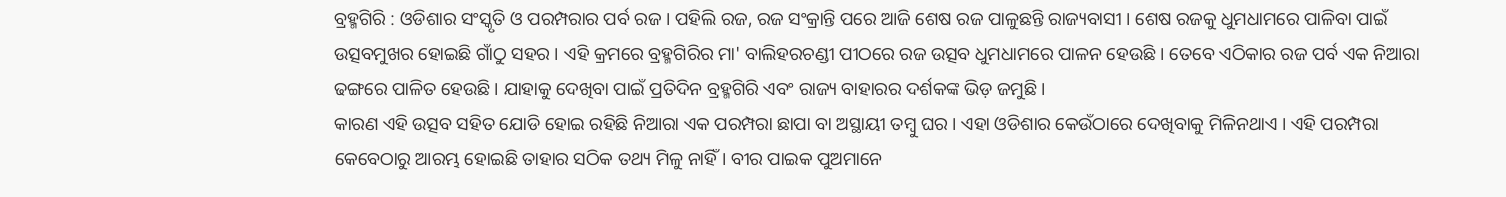ବ୍ରହ୍ମଗିରି : ଓଡିଶାର ସଂସ୍କୃତି ଓ ପରମ୍ପରାର ପର୍ବ ରଜ । ପହିଲି ରଜ, ରଜ ସଂକ୍ରାନ୍ତି ପରେ ଆଜି ଶେଷ ରଜ ପାଳୁଛନ୍ତି ରାଜ୍ୟବାସୀ । ଶେଷ ରଜକୁ ଧୁମଧାମରେ ପାଳିବା ପାଇଁ ଉତ୍ସବମୁଖର ହୋଇଛି ଗାଁଠୁ ସହର । ଏହି କ୍ରମରେ ବ୍ରହ୍ମଗିରିର ମା' ବାଲିହରଚଣ୍ଡୀ ପୀଠରେ ରଜ ଉତ୍ସବ ଧୁମଧାମରେ ପାଳନ ହେଉଛି । ତେବେ ଏଠିକାର ରଜ ପର୍ବ ଏକ ନିଆରା ଢଙ୍ଗରେ ପାଳିତ ହେଉଛି । ଯାହାକୁ ଦେଖିବା ପାଇଁ ପ୍ରତିଦିନ ବ୍ରହ୍ମଗିରି ଏବଂ ରାଜ୍ୟ ବାହାରର ଦର୍ଶକଙ୍କ ଭିଡ଼ ଜମୁଛି ।
କାରଣ ଏହି ଉତ୍ସବ ସହିତ ଯୋଡି ହୋଇ ରହିଛି ନିଆରା ଏକ ପରମ୍ପରା ଛାପା ବା ଅସ୍ଥାୟୀ ତମ୍ବୁ ଘର । ଏହା ଓଡିଶାର କେଉଁଠାରେ ଦେଖିବାକୁ ମିଳିନଥାଏ । ଏହି ପରମ୍ପରା କେବେଠାରୁ ଆରମ୍ଭ ହୋଇଛି ତାହାର ସଠିକ ତଥ୍ୟ ମିଳୁ ନାହିଁ। ବୀର ପାଇକ ପୁଅମାନେ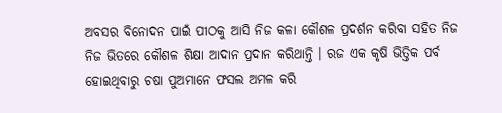ଅବସର ବିନୋଦନ ପାଇଁ ପୀଠକୁ ଆସି ନିଜ କଳା କୌଶଳ ପ୍ରଦର୍ଶନ କରିବା ସହିତ ନିଜ ନିଜ ଭିତରେ କୌଶଳ ଶିକ୍ଷା ଆଦାନ ପ୍ରଦାନ କରିଥାନ୍ତି । ରଜ ଏକ କୃଷି ଭିତ୍ତିକ ପର୍ବ ହୋଇଥିବାରୁ ଚଷା ପୁଅମାନେ ଫସଲ ଅମଳ କରି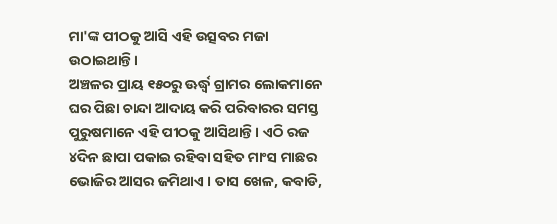ମା'ଙ୍କ ପୀଠକୁ ଆସି ଏହି ଉତ୍ସବର ମଜା ଉଠାଇଥାନ୍ତି ।
ଅଞ୍ଚଳର ପ୍ରାୟ ୧୫୦ରୁ ଊର୍ଦ୍ଧ୍ବ ଗ୍ରାମର ଲୋକମାନେ ଘର ପିଛା ଚାନ୍ଦା ଆଦାୟ କରି ପରିବାରର ସମସ୍ତ ପୁରୁଷମାନେ ଏହି ପୀଠକୁ ଆସିଥାନ୍ତି । ଏଠି ରଜ ୪ଦିନ ଛାପା ପକାଇ ରହିବା ସହିତ ମାଂସ ମାଛର ଭୋଜିର ଆସର ଜମିଥାଏ । ତାସ ଖେଳ, କବାଡି,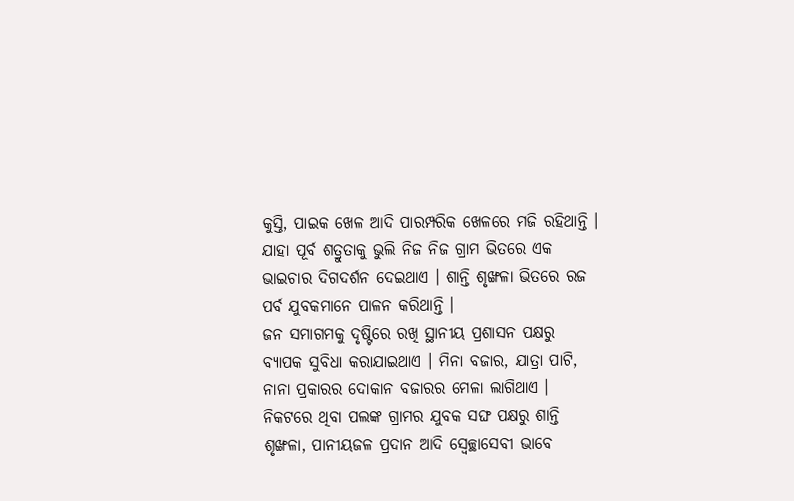କୁସ୍ତି, ପାଇକ ଖେଳ ଆଦି ପାରମ୍ପରିକ ଖେଳରେ ମଜି ରହିଥାନ୍ତି । ଯାହା ପୂର୍ବ ଶତ୍ରୁତାକୁ ଭୁଲି ନିଜ ନିଜ ଗ୍ରାମ ଭିତରେ ଏକ ଭାଇଚାର ଦିଗଦର୍ଶନ ଦେଇଥାଏ । ଶାନ୍ତି ଶୃଙ୍ଖଳା ଭିତରେ ରଜ ପର୍ବ ଯୁବକମାନେ ପାଳନ କରିଥାନ୍ତି ।
ଜନ ସମାଗମକୁ ଦୃଷ୍ଟିରେ ରଖି ସ୍ଥାନୀୟ ପ୍ରଶାସନ ପକ୍ଷରୁ ବ୍ୟାପକ ସୁବିଧା କରାଯାଇଥାଏ । ମିନା ବଜାର, ଯାତ୍ରା ପାଟି, ନାନା ପ୍ରକାରର ଦୋକାନ ବଜାରର ମେଳା ଲାଗିଥାଏ । ନିକଟରେ ଥିବା ପଲଙ୍କ ଗ୍ରାମର ଯୁବକ ସଙ୍ଘ ପକ୍ଷରୁ ଶାନ୍ତି ଶୃଙ୍ଖଳା, ପାନୀୟଜଳ ପ୍ରଦାନ ଆଦି ସ୍ବେଚ୍ଛାସେବୀ ଭାବେ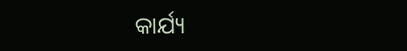କାର୍ଯ୍ୟ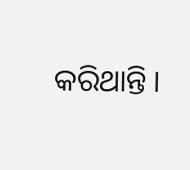କରିଥାନ୍ତି ।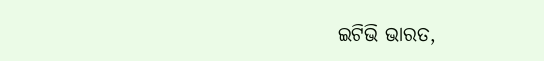ଇଟିଭି ଭାରତ,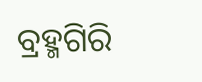ବ୍ରହ୍ମଗିରି